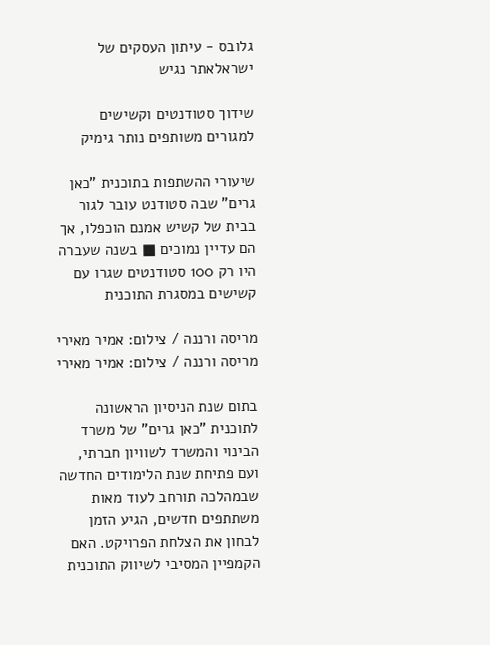גלובס - עיתון העסקים של ישראלאתר נגיש

שידוך סטודנטים וקשישים למגורים משותפים נותר גימיק

שיעורי ההשתפות בתוכנית "כאן גרים" שבה סטודנט עובר לגור בבית של קשיש אמנם הוכפלו, אך הם עדיין נמוכים ■ בשנה שעברה היו רק 100 סטודנטים שגרו עם קשישים במסגרת התוכנית

מריסה ורננה / צילום: אמיר מאירי
מריסה ורננה / צילום: אמיר מאירי

בתום שנת הניסיון הראשונה לתוכנית "כאן גרים" של משרד הבינוי והמשרד לשוויון חברתי, ועם פתיחת שנת הלימודים החדשה שבמהלכה תורחב לעוד מאות משתתפים חדשים, הגיע הזמן לבחון את הצלחת הפרויקט. האם הקמפיין המסיבי לשיווק התוכנית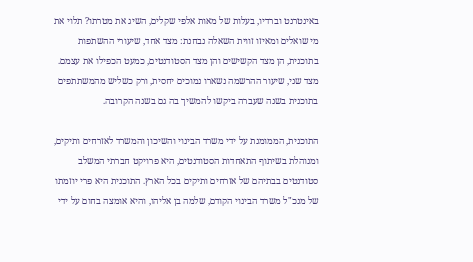באינטרנט וברדיו, בעלות של מאות אלפי שקלים, השיג את מטרתו? תלוי את מי שואלים ומאיזו זווית השאלה נבחנת: מצד אחד, שיעורי ההשתפות בתוכנית, הן מצד הקשישים והן מצד הסטודנטים, כמעט הכפילו את עצמם. מצד שני, שיעור ההרשמה נשארו נמוכים יחסית, ורק כשליש מהמשתתפים בתוכנית בשנה שעברה ביקשו להמשיך בה גם בשנה הקרובה.

התוכנית, הממומנת על ידי משרד הבינוי והשיכון והמשרד לאזרחים ותיקים, ומנוהלת בשיתוף התאחדות הסטודנטים, היא פרויקט חברתי המשלב סטודנטים בבתיהם של אזרחים ותיקים בכל הארץ. התוכנית היא פרי יוזמתו של מנכ"ל משרד הבינוי הקודם, שלמה בן אליהו, והיא אומצה בחום על ידי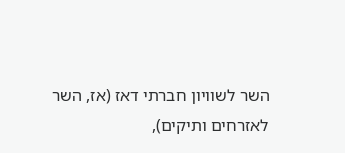השר לשוויון חברתי דאז (אז, השר לאזרחים ותיקים),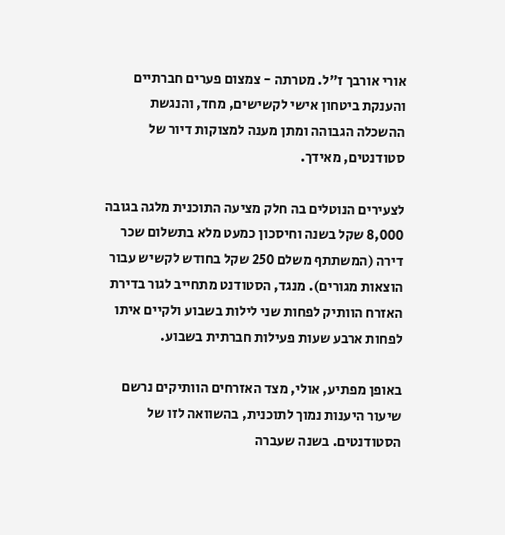אורי אורבך ז"ל. מטרתה - צמצום פערים חברתיים והענקת ביטחון אישי לקשישים, מחד, והנגשת ההשכלה הגבוהה ומתן מענה למצוקות דיור של סטודנטים, מאידך.

לצעירים הנוטלים בה חלק מציעה התוכנית מלגה בגובה 8,000 שקל בשנה וחיסכון כמעט מלא בתשלום שכר דירה (המשתתף משלם 250 שקל בחודש לקשיש עבור הוצאות מגורים). מנגד, הסטודנט מתחייב לגור בדירת האזרח הוותיק לפחות שני לילות בשבוע ולקיים איתו לפחות ארבע שעות פעילות חברתית בשבוע.

באופן מפתיע, אולי, מצד האזרחים הוותיקים נרשם שיעור היענות נמוך לתוכנית, בהשוואה לזו של הסטודנטים. בשנה שעברה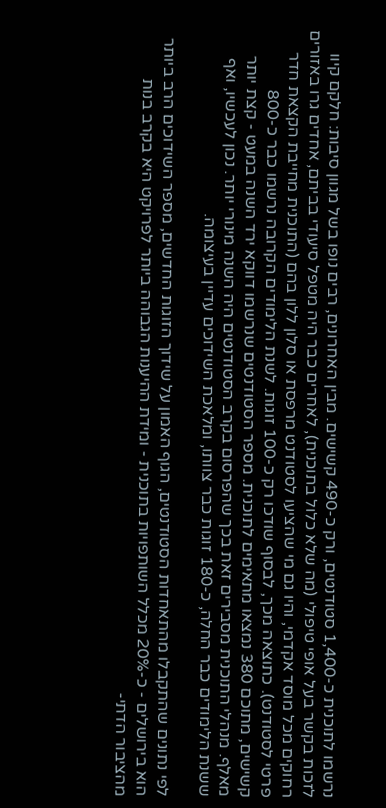נרשמו לתוכנית כ-1,400 סטודנטים, ורק כ-490 קשישים. מבין האחרונים, רבים נופו בשל מגוון סיבות: חלקם קיוו לזכות בקשר בעל אופי טיפולי (מה שלא כלול בתוכנית), לאחרים כבר היה מטפל סיעודי בביתם, אחדים גרו באזורים רחוקים מכל מוסד אקדמי, והיו גם מי שהציעו לסטודנט מרפסת או סלון ללון בהם (התוכנית מחייבת הקצאת חדר פרטי לסטודנט). כתוצאה מכך, לבסוף שודכו רק כ-100 זוגות. לשנת הלימודים הקרובה נרשמו כבר כ-800 קשישים, מתוכם 380 נמצאו מתאימים לתוכנית. מספר הסטודנטים שנרשמו דווקא ירד השנה במעט - קצת יותר מאלף. מנהלי התוכנית מסבירים זאת בכך שהפרסום בקרב הסטודנטים היה השנה מינורי יותר. נכון לעכשיו, ואף ששנת הלימודים כבר החלה, כ-180 זוגות כבר צוותו, ומלאכת השידוכים עדיין בעיצומה.

לפי נתונים שהתקבלו מהתאחדות הסטודנטים, הגוף האמון על שידוך הזוגות החדשים, מספר השידוכים הרב ביותר הוא בירושלים - כ-20% מכלל השותפויות בתוכנית - ומידת ההיענות הגבוהה ביותר לפרויקט היא בקרב בנות מהציבור הדתי-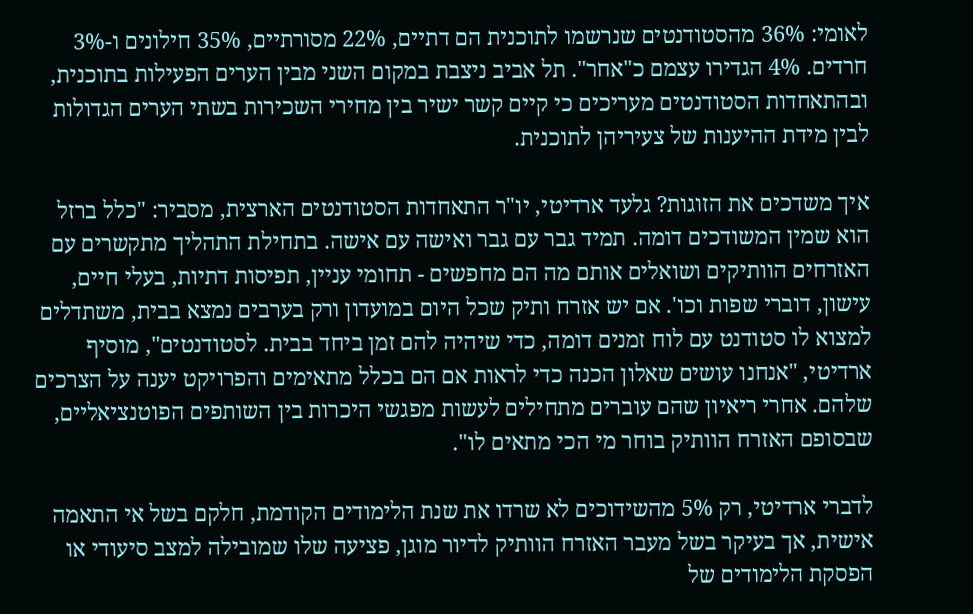לאומי: 36% מהסטודנטים שנרשמו לתוכנית הם דתיים, 22% מסורתיים, 35% חילונים ו-3% חרדים. 4% הגדירו עצמם כ"אחר". תל אביב ניצבת במקום השני מבין הערים הפעילות בתוכנית, ובהתאחדות הסטודנטים מעריכים כי קיים קשר ישיר בין מחירי השכירות בשתי הערים הגדולות לבין מידת ההיענות של צעיריהן לתוכנית.

איך משדכים את הזוגות? גלעד ארדיטי, יו"ר התאחדות הסטודנטים הארצית, מסביר: "כלל ברזל הוא שמין המשודכים דומה. תמיד גבר עם גבר ואישה עם אישה. בתחילת התהליך מתקשרים עם האזרחים הוותיקים ושואלים אותם מה הם מחפשים - תחומי עניין, תפיסות דתיות, בעלי חיים, עישון, דוברי שפות וכו'. אם יש אזרח ותיק שכל היום במועדון ורק בערבים נמצא בבית, משתדלים למצוא לו סטודנט עם לוח זמנים דומה, כדי שיהיה להם זמן ביחד בבית. לסטודנטים", מוסיף ארדיטי, "אנחנו עושים שאלון הכנה כדי לראות אם הם בכלל מתאימים והפרויקט יענה על הצרכים שלהם. אחרי ריאיון שהם עוברים מתחילים לעשות מפגשי היכרות בין השותפים הפוטנציאליים, שבסופם האזרח הוותיק בוחר מי הכי מתאים לו".

לדברי ארדיטי, רק 5% מהשידוכים לא שרדו את שנת הלימודים הקודמת, חלקם בשל אי התאמה אישית, אך בעיקר בשל מעבר האזרח הוותיק לדיור מוגן, פציעה שלו שמובילה למצב סיעודי או הפסקת הלימודים של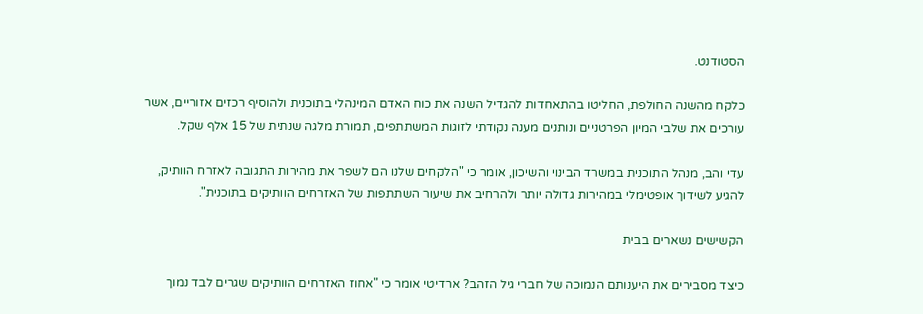הסטודנט.

כלקח מהשנה החולפת, החליטו בהתאחדות להגדיל השנה את כוח האדם המינהלי בתוכנית ולהוסיף רכזים אזוריים, אשר עורכים את שלבי המיון הפרטניים ונותנים מענה נקודתי לזוגות המשתתפים, תמורת מלגה שנתית של 15 אלף שקל.

עדי והב, מנהל התוכנית במשרד הבינוי והשיכון, אומר כי "הלקחים שלנו הם לשפר את מהירות התגובה לאזרח הוותיק, להגיע לשידוך אופטימלי במהירות גדולה יותר ולהרחיב את שיעור השתתפות של האזרחים הוותיקים בתוכנית".

הקשישים נשארים בבית

כיצד מסבירים את היענותם הנמוכה של חברי גיל הזהב? ארדיטי אומר כי "אחוז האזרחים הוותיקים שגרים לבד נמוך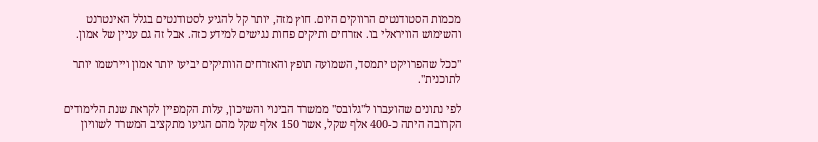מכמות הסטודנטים הרווקים היום. חוץ מזה, יותר קל להגיע לסטודנטים בגלל האינטרנט והשימוש הוויראלי בו. אזרחים ותיקים פחות נגישים למידע כזה. אבל זה גם עניין של אמון.

"ככל שהפרויקט יתמסד, השמועה תופץ והאזרחים הוותיקים יביעו יותר אמון ויירשמו יותר לתוכנית".

לפי נתונים שהועברו ל"גלובס" ממשרד הבינוי והשיכון, עלות הקמפיין לקראת שנת הלימודים הקרובה היתה כ-400 אלף שקל, אשר 150 אלף שקל מהם הגיעו מתקציב המשרד לשוויון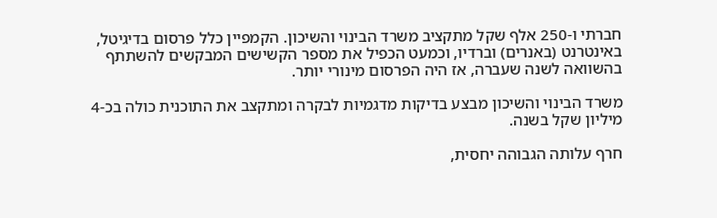חברתי ו-250 אלף שקל מתקציב משרד הבינוי והשיכון. הקמפיין כלל פרסום בדיגיטל, באינטרנט (באנרים) וברדיו, וכמעט הכפיל את מספר הקשישים המבקשים להשתתף בהשוואה לשנה שעברה, אז היה הפרסום מינורי יותר.

משרד הבינוי והשיכון מבצע בדיקות מדגמיות לבקרה ומתקצב את התוכנית כולה בכ-4 מיליון שקל בשנה.

חרף עלותה הגבוהה יחסית,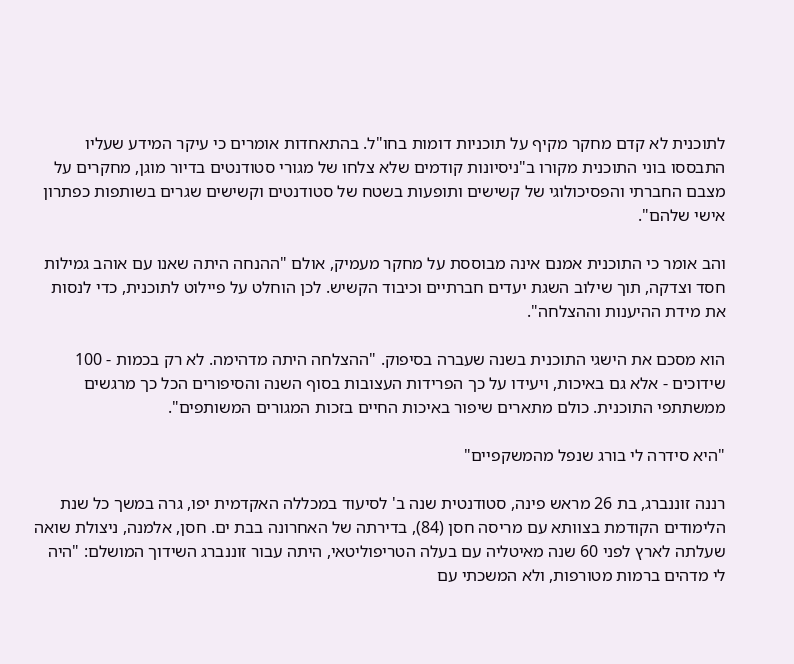לתוכנית לא קדם מחקר מקיף על תוכניות דומות בחו"ל. בהתאחדות אומרים כי עיקר המידע שעליו התבססו בוני התוכנית מקורו ב"ניסיונות קודמים שלא צלחו של מגורי סטודנטים בדיור מוגן, מחקרים על מצבם החברתי והפסיכולוגי של קשישים ותופעות בשטח של סטודנטים וקשישים שגרים בשותפות כפתרון אישי שלהם".

והב אומר כי התוכנית אמנם אינה מבוססת על מחקר מעמיק, אולם "ההנחה היתה שאנו עם אוהב גמילות חסד וצדקה, תוך שילוב השגת יעדים חברתיים וכיבוד הקשיש. לכן הוחלט על פיילוט לתוכנית, כדי לנסות את מידת ההיענות וההצלחה".

הוא מסכם את הישגי התוכנית בשנה שעברה בסיפוק. "ההצלחה היתה מדהימה. לא רק בכמות - 100 שידוכים - אלא גם באיכות, ויעידו על כך הפרידות העצובות בסוף השנה והסיפורים הכל כך מרגשים ממשתתפי התוכנית. כולם מתארים שיפור באיכות החיים בזכות המגורים המשותפים".

"היא סידרה לי בורג שנפל מהמשקפיים"

רננה זוננברג, בת 26 מראש פינה, סטודנטית שנה ב' לסיעוד במכללה האקדמית יפו, גרה במשך כל שנת הלימודים הקודמת בצוותא עם מריסה חסן (84), בדירתה של האחרונה בבת ים. חסן, אלמנה, ניצולת שואה שעלתה לארץ לפני 60 שנה מאיטליה עם בעלה הטריפוליטאי, היתה עבור זוננברג השידוך המושלם: "היה לי מדהים ברמות מטורפות, ולא המשכתי עם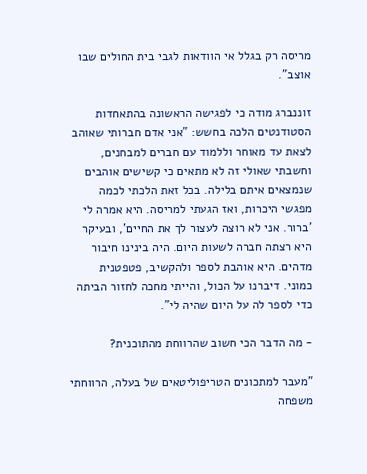מריסה רק בגלל אי הוודאות לגבי בית החולים שבו אוצב".

זוננברג מודה כי לפגישה הראשונה בהתאחדות הסטודנטים הלכה בחשש: "אני אדם חברותי שאוהב לצאת עד מאוחר וללמוד עם חברים למבחנים, וחשבתי שאולי זה לא מתאים כי קשישים אוהבים שנמצאים איתם בלילה. בכל זאת הלכתי לכמה מפגשי היכרות, ואז הגעתי למריסה. היא אמרה לי 'ברור. אני לא רוצה לעצור לך את החיים', ובעיקר היא רצתה חברה לשעות היום. היה בינינו חיבור מדהים. היא אוהבת לספר ולהקשיב, פטפטנית כמוני. דיברנו על הכול, והייתי מחכה לחזור הביתה כדי לספר לה על היום שהיה לי".

- מה הדבר הכי חשוב שהרווחת מהתוכנית?

"מעבר למתכונים הטריפוליטאים של בעלה, הרווחתי משפחה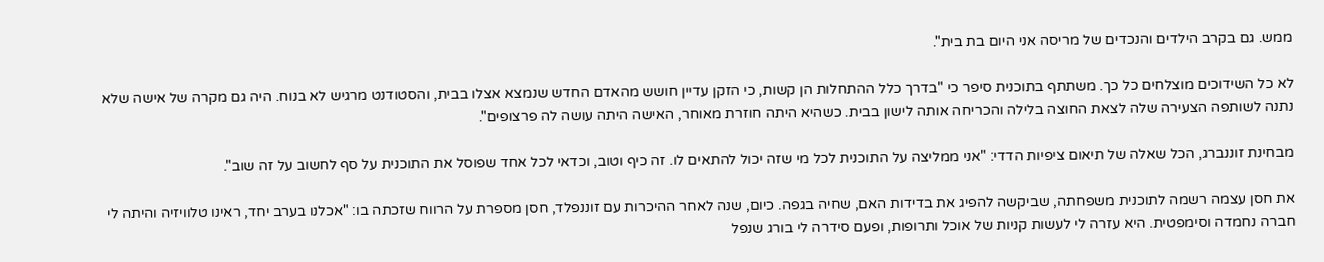ממש. גם בקרב הילדים והנכדים של מריסה אני היום בת בית".

לא כל השידוכים מוצלחים כל כך. משתתף בתוכנית סיפר כי "בדרך כלל ההתחלות הן קשות, כי הזקן עדיין חושש מהאדם החדש שנמצא אצלו בבית, והסטודנט מרגיש לא בנוח. היה גם מקרה של אישה שלא נתנה לשותפה הצעירה שלה לצאת החוצה בלילה והכריחה אותה לישון בבית. כשהיא היתה חוזרת מאוחר, האישה היתה עושה לה פרצופים".

מבחינת זוננברג, הכל שאלה של תיאום ציפיות הדדי: "אני ממליצה על התוכנית לכל מי שזה יכול להתאים לו. זה כיף וטוב, וכדאי לכל אחד שפוסל את התוכנית על סף לחשוב על זה שוב".

את חסן עצמה רשמה לתוכנית משפחתה, שביקשה להפיג את בדידות האם, שחיה בגפה. כיום, שנה לאחר ההיכרות עם זוננפלד, חסן מספרת על הרווח שזכתה בו: "אכלנו בערב יחד, ראינו טלוויזיה והיתה לי חברה נחמדה וסימפטית. היא עזרה לי לעשות קניות של אוכל ותרופות, ופעם סידרה לי בורג שנפל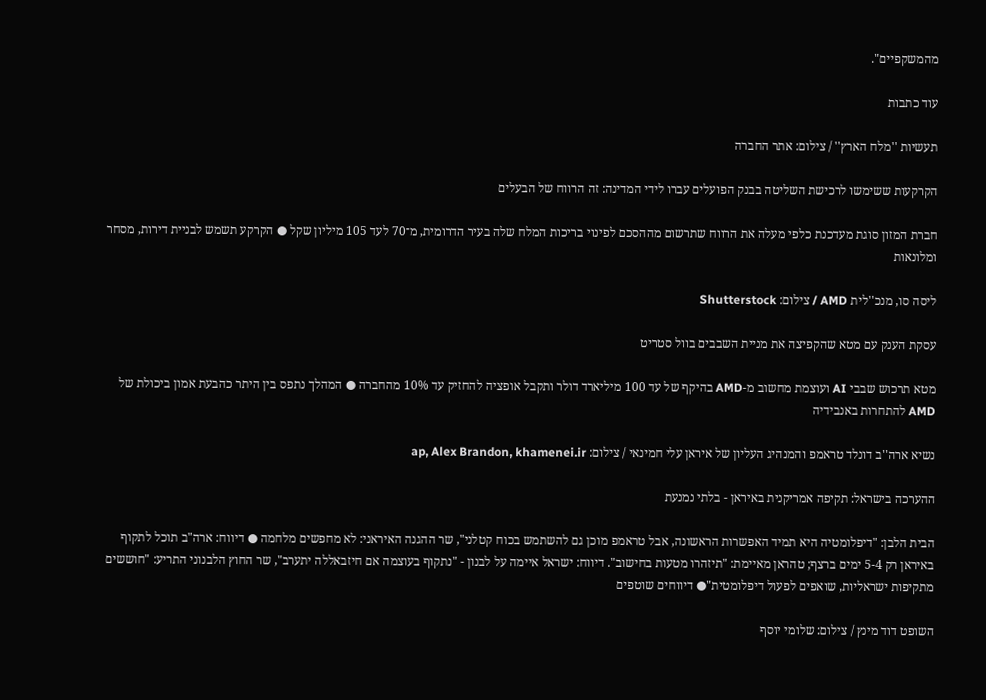מהמשקפיים".

עוד כתבות

תעשיות ''מלח הארץ'' / צילום: אתר החברה

הקרקעות ששימשו לרכישת השליטה בבנק הפועלים עברו לידי המדינה: זה הרווח של הבעלים

חברת המזון סוגת מעדכנת כלפי מעלה את הרווח שתרשום מההסכם לפינוי בריכות המלח שלה בעיר הדרומית, מ־70 לעד 105 מיליון שקל ● הקרקע תשמש לבניית דירות, מסחר ומלונאות

ליסה סו, מנכ''לית AMD / צילום: Shutterstock

עסקת הענק עם מטא שהקפיצה את מניית השבבים בוול סטריט

מטא תרכוש שבבי AI ועוצמת מחשוב מ-AMD בהיקף של עד 100 מיליארד דולר ותקבל אופציה להחזיק עד 10% מהחברה ● המהלך נתפס בין היתר כהבעת אמון ביכולת של AMD להתחרות באנבידיה

נשיא ארה''ב דונלד טראמפ והמנהיג העליון של איראן עלי חמינאי / צילום: ap, Alex Brandon, khamenei.ir

ההערכה בישראל: תקיפה אמריקנית באיראן - בלתי נמנעת

הבית הלבן: "דיפלומטיה היא תמיד האפשרות הראשונה, אבל טראמפ מוכן גם להשתמש בכוח קטלני", שר ההגנה האיראני: לא מחפשים מלחמה ● דיווח: ארה"ב תוכל לתקוף באיראן רק 5-4 ימים ברצף; טהראן מאיימת: "תיזהרו מטעות בחישוב". דיווח: ישראל איימה על לבנון - "נתקוף בעוצמה אם חיזבאללה יתערב", שר החוץ הלבנוני התריע: "חוששים מתקיפות ישראליות, שואפים לפעול דיפלומטית"● דיווחים שוטפים

השופט דוד מינץ / צילום: שלומי יוסף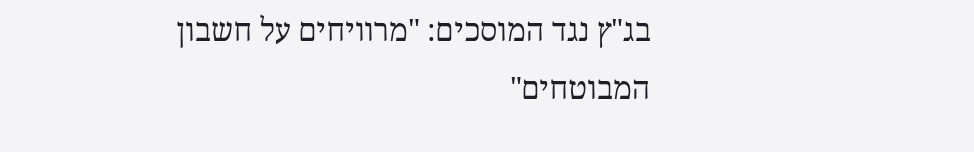בג"ץ נגד המוסכים: "מרוויחים על חשבון המבוטחים"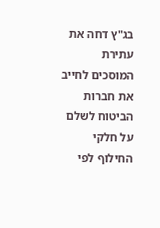בג"ץ דחה את עתירת המוסכים לחייב את חברות הביטוח לשלם על חלקי החילוף לפי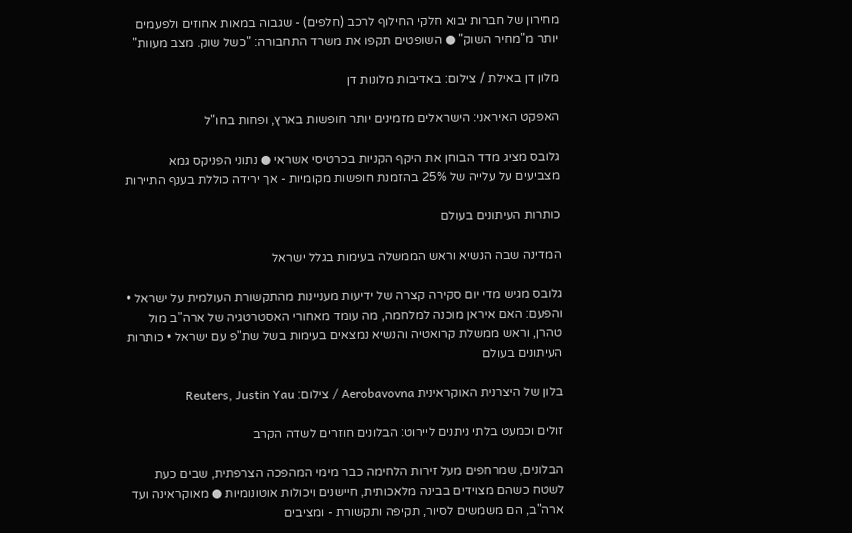מחירון של חברות יבוא חלקי החילוף לרכב (חלפים) - שגבוה במאות אחוזים ולפעמים יותר מ"מחיר השוק" ● השופטים תקפו את משרד התחבורה: "כשל שוק. מצב מעוות"

מלון דן באילת / צילום: באדיבות מלונות דן

האפקט האיראני: הישראלים מזמינים יותר חופשות בארץ, ופחות בחו"ל

גלובס מציג מדד הבוחן את היקף הקניות בכרטיסי אשראי ● נתוני הפניקס גמא מצביעים על עלייה של 25% בהזמנת חופשות מקומיות - אך ירידה כוללת בענף התיירות

כותרות העיתונים בעולם

המדינה שבה הנשיא וראש הממשלה בעימות בגלל ישראל

גלובס מגיש מדי יום סקירה קצרה של ידיעות מעניינות מהתקשורת העולמית על ישראל • והפעם: האם איראן מוכנה למלחמה, מה עומד מאחורי האסטרטגיה של ארה"ב מול טהרן, וראש ממשלת קרואטיה והנשיא נמצאים בעימות בשל שת"פ עם ישראל • כותרות העיתונים בעולם

בלון של היצרנית האוקראינית Aerobavovna / צילום: Reuters, Justin Yau

זולים וכמעט בלתי ניתנים ליירוט: הבלונים חוזרים לשדה הקרב

הבלונים, שמרחפים מעל זירות הלחימה כבר מימי המהפכה הצרפתית, שבים כעת לשטח כשהם מצוידים בבינה מלאכותית, חיישנים ויכולות אוטונומיות ● מאוקראינה ועד ארה"ב, הם משמשים לסיור, תקיפה ותקשורת - ומציבים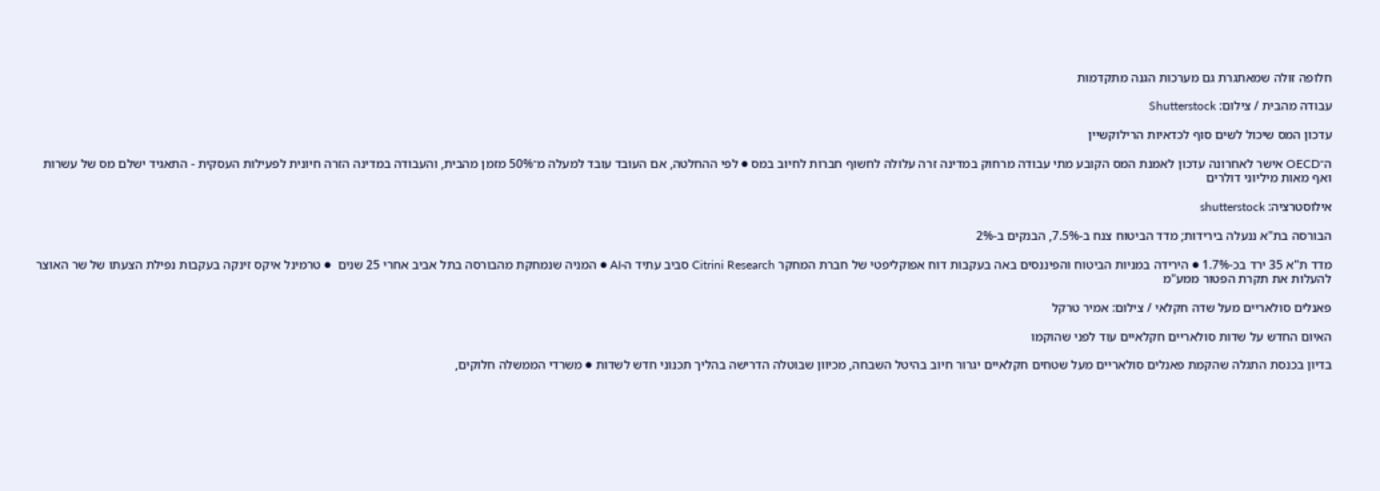חלופה זולה שמאתגרת גם מערכות הגנה מתקדמות

עבודה מהבית / צילום: Shutterstock

עדכון המס שיכול לשים סוף לכדאיות הרילוקשיין

ה־OECD אישר לאחרונה עדכון לאמנת המס הקובע מתי עבודה מרחוק במדינה זרה עלולה לחשוף חברות לחיוב במס ● לפי ההחלטה, אם העובד עובד למעלה מ־50% מזמן מהבית, והעבודה במדינה הזרה חיונית לפעילות העסקית - התאגיד ישלם מס של עשרות ואף מאות מיליוני דולרים

אילוסטרציה: shutterstock

הבורסה בת"א ננעלה בירידות; מדד הביטוח צנח ב-7.5%, הבנקים ב-2%

מדד ת"א 35 ירד בכ-1.7% ● הירידה במניות הביטוח והפיננסים באה בעקבות דוח אפוקליפטי של חברת המחקר Citrini Research סביב עתיד ה-AI ● המניה שנמחקת מהבורסה בתל אביב אחרי 25 שנים  ● טרמינל איקס זינקה בעקבות נפילת הצעתו של שר האוצר להעלות את תקרת הפטור ממע"מ

פאנלים סולאריים מעל שדה חקלאי / צילום: אמיר טרקל

האיום החדש על שדות סולאריים חקלאיים עוד לפני שהוקמו

בדיון בכנסת התגלה שהקמת פאנלים סולאריים מעל שטחים חקלאיים יגרור חיוב בהיטל השבחה, מכיוון שבוטלה הדרישה בהליך תכנוני חדש לשדות ● משרדי הממשלה חלוקים,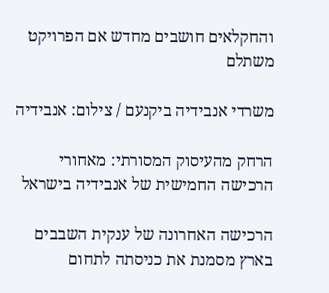והחקלאים חושבים מחדש אם הפרויקט משתלם

משרדי אנבידיה ביקנעם / צילום: אנבידיה

הרחק מהעיסוק המסורתי: מאחורי הרכישה החמישית של אנבידיה בישראל

הרכישה האחרונה של ענקית השבבים בארץ מסמנת את כניסתה לתחום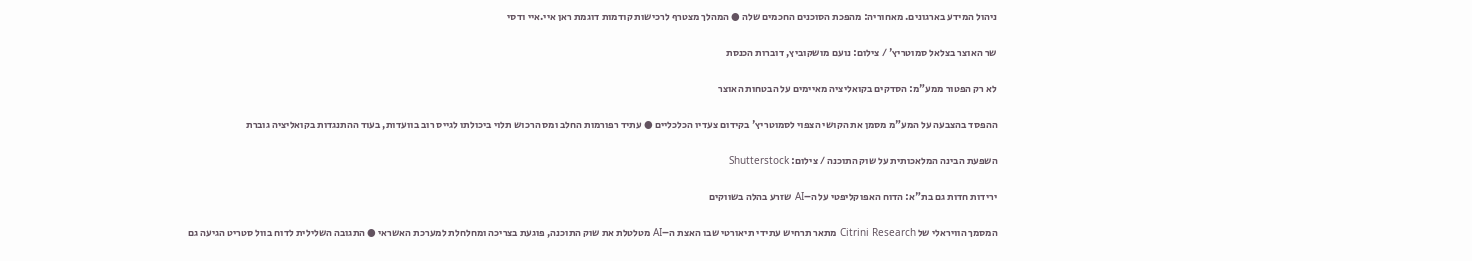ניהול המידע בארגונים. מאחוריה: מהפכת הסוכנים החכמים שלה ● המהלך מצטרף לרכישות קודמות דוגמת ראן איי.איי ודסי

שר האוצר בצלאל סמוטריץ' / צילום: נועם מושקוביץ, דוברות הכנסת

לא רק הפטור ממע"מ: הסדקים בקואליציה מאיימים על הבטחות האוצר

ההפסד בהצבעה על המע"מ מסמן את הקושי הצפוי לסמוטריץ' בקידום צעדיו הכלכליים ● עתיד רפורמות החלב ומס הרכוש תלוי ביכולתו לגייס רוב בוועדות, בעוד ההתנגדות בקואליציה גוברת

השפעת הבינה המלאכותית על שוק התוכנה / צילום: Shutterstock

ירידות חדות גם בת"א: הדוח האפוקליפטי על ה–AI שזרע בהלה בשווקים

המסמך הוויראלי של Citrini Research מתאר תרחיש עתידי תיאורטי שבו האצת ה–AI מטלטלת את שוק התוכנה, פוגעת בצריכה ומחלחלת למערכת האשראי ● התגובה השלילית לדוח בוול סטריט הגיעה גם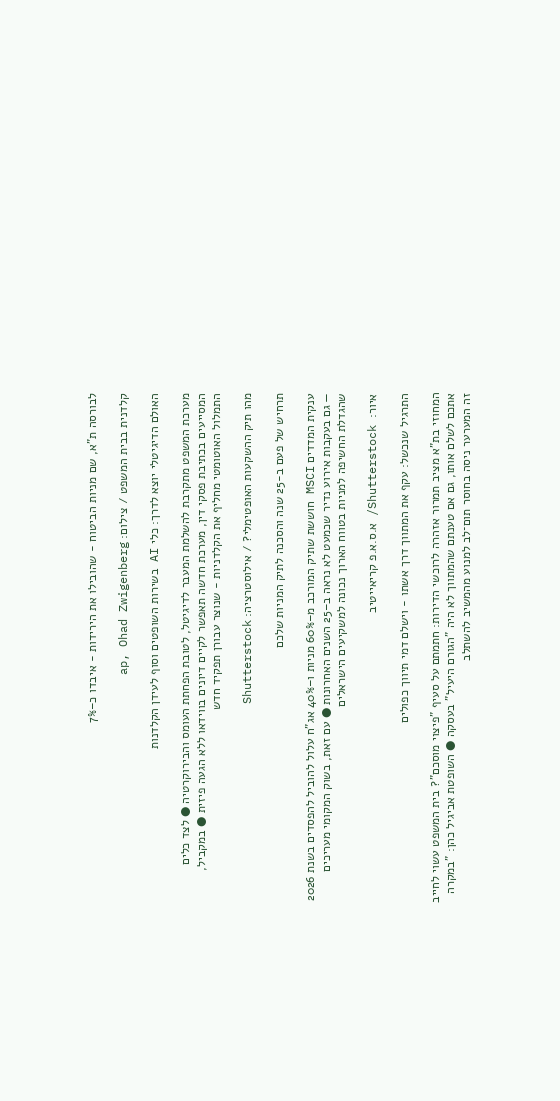לבורסה ת"א, שם מניות הביטוח - שהובילו את הירידות - איבדו כ–7%

קלדנית בבית המשפט / צילום: ap, Ohad Zwigenberg

האולם הדיגיטלי יוצא לדרך: כלי AI בשירות השופטים וסוף לעידן הקלדנות

מערכת המשפט מתקרבת להשלמת המעבר לדיגיטל, לטובת הפחתת העומס והבירוקרטיה ● לצד כלים המסייעים בכתיבת פסקי דין, מערכת חדשה תאפשר לקיים דיונים בווידאו ללא הגעה פיזית ● במקביל, התמלול האוטומטי מחליף את הקלדניות - שנוצר עבורן תפקיד חדש

מהו תיק ההשקעות האופטימלי? / אילוסטרציה: Shutterstock

תרחיש של פעם ב-25 שנה והסכנה לתיק המניות שלכם

ענקית המדדים MSCI חוששת שתיק המורכב מ–60% מניות ו–40% אג"ח עלול להוביל להפסדים בשנת 2026 — גם בעקבות אירוע נדיר שכמעט לא נראה ב–25 השנים האחרונות ● עם זאת, בשוק המקומי מעריכים שהגדלת החשיפה למניות בטווח הארוך נכונה למשקיעים הישראלים

איור:  Shutterstock/ א.ס.א.פ קריאייטיב

התרגיל שנכשל: עקף את המתווך דרך אשתו - וישלם דמי תיווך כפולים

המחוזי בת"א מציב תמרור אזהרה לרוכשי הדירות: חתמתם על סעיף "פיצוי מוסכם"? בית המשפט עשוי לחייב אתכם לשלם אותו, גם אם טענתם שהמתווך לא היה "הגורם היעיל" בעסקה ● השופטת אביגיל כהן: "במקרה זה המערער ניסה בחוסר תום־לב למנוע מהמשיב להשתלב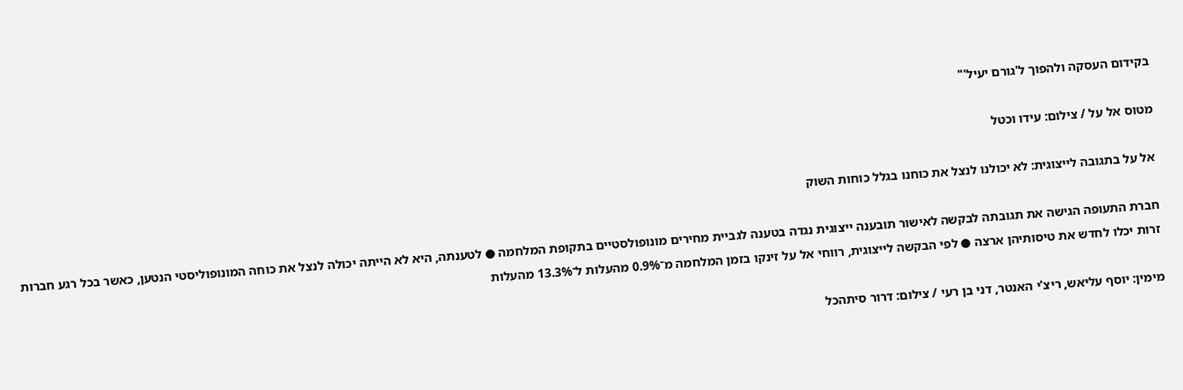בקידום העסקה ולהפוך ל'גורם יעיל'"

מטוס אל על / צילום: עידו וכטל

אל על בתגובה לייצוגית: לא יכולנו לנצל את כוחנו בגלל כוחות השוק

חברת התעופה הגישה את תגובתה לבקשה לאישור תובענה ייצוגית נגדה בטענה לגביית מחירים מונופולסטיים בתקופת המלחמה ● לטענתה, היא לא הייתה יכולה לנצל את כוחה המונופוליסטי הנטען, כאשר בכל רגע חברות זרות יכלו לחדש את טיסותיהן ארצה ● לפי הבקשה לייצוגית, רווחי אל על זינקו בזמן המלחמה מ־0.9% מהעלות ל־13.3% מהעלות

מימין: יוסף עליאש, ריצ'י האנטר, דני בן רעי / צילום: דרור סיתהכל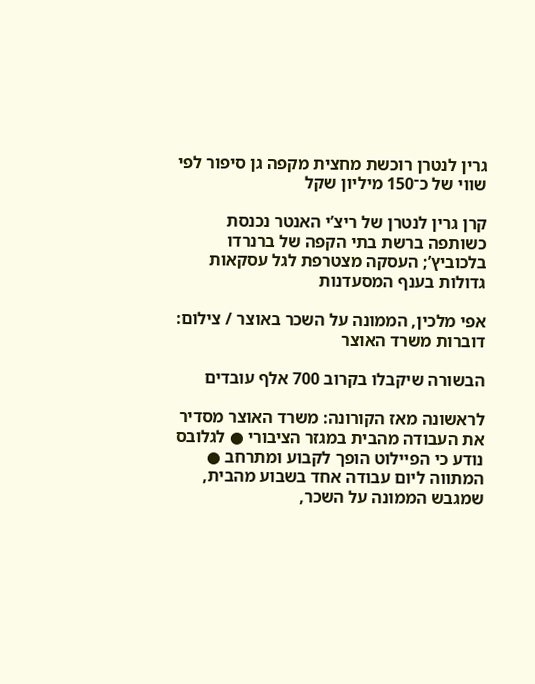גרין לנטרן רוכשת מחצית מקפה גן סיפור לפי שווי של כ־150 מיליון שקל

קרן גרין לנטרן של ריצ’י האנטר נכנסת כשותפה ברשת בתי הקפה של ברנרדו בלכוביץ’; העסקה מצטרפת לגל עסקאות גדולות בענף המסעדנות

אפי מלכין, הממונה על השכר באוצר / צילום: דוברות משרד האוצר

הבשורה שיקבלו בקרוב 700 אלף עובדים

לראשונה מאז הקורונה: משרד האוצר מסדיר את העבודה מהבית במגזר הציבורי ● לגלובס נודע כי הפיילוט הופך לקבוע ומתרחב ● המתווה ליום עבודה אחד בשבוע מהבית, שמגבש הממונה על השכר,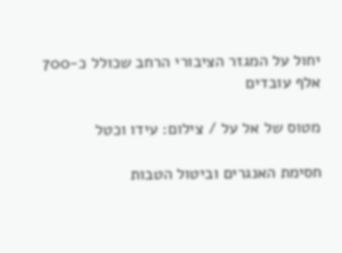יחול על המגזר הציבורי הרחב שכולל כ-700 אלף עובדים

מטוס של אל על / צילום: עידו וכטל

חסימת האנגרים וביטול הטבות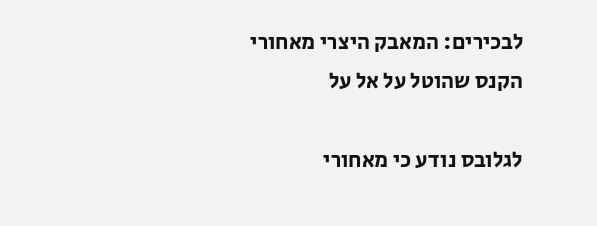לבכירים: המאבק היצרי מאחורי הקנס שהוטל על אל על

לגלובס נודע כי מאחורי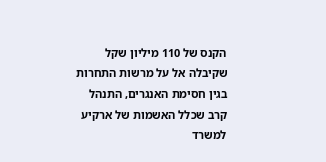הקנס של 110 מיליון שקל שקיבלה אל על מרשות התחרות בגין חסימת האנגרים, התנהל קרב שכלל האשמות של ארקיע למשרד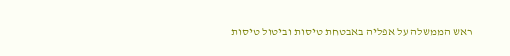ראש הממשלה על אפליה באבטחת טיסות וביטול טיסות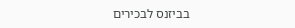בביזנס לבכירים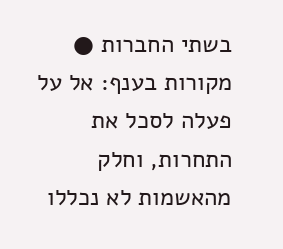בשתי החברות ● מקורות בענף: אל על פעלה לסכל את התחרות, וחלק מהאשמות לא נכללו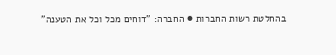בהחלטת רשות החברות ● החברה: "דוחים מכל וכל את הטענה"